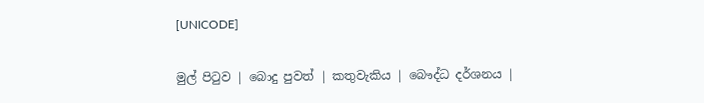[UNICODE]

මුල් පිටුව | බොදු පුවත් | කතුවැකිය | බෞද්ධ දර්ශනය |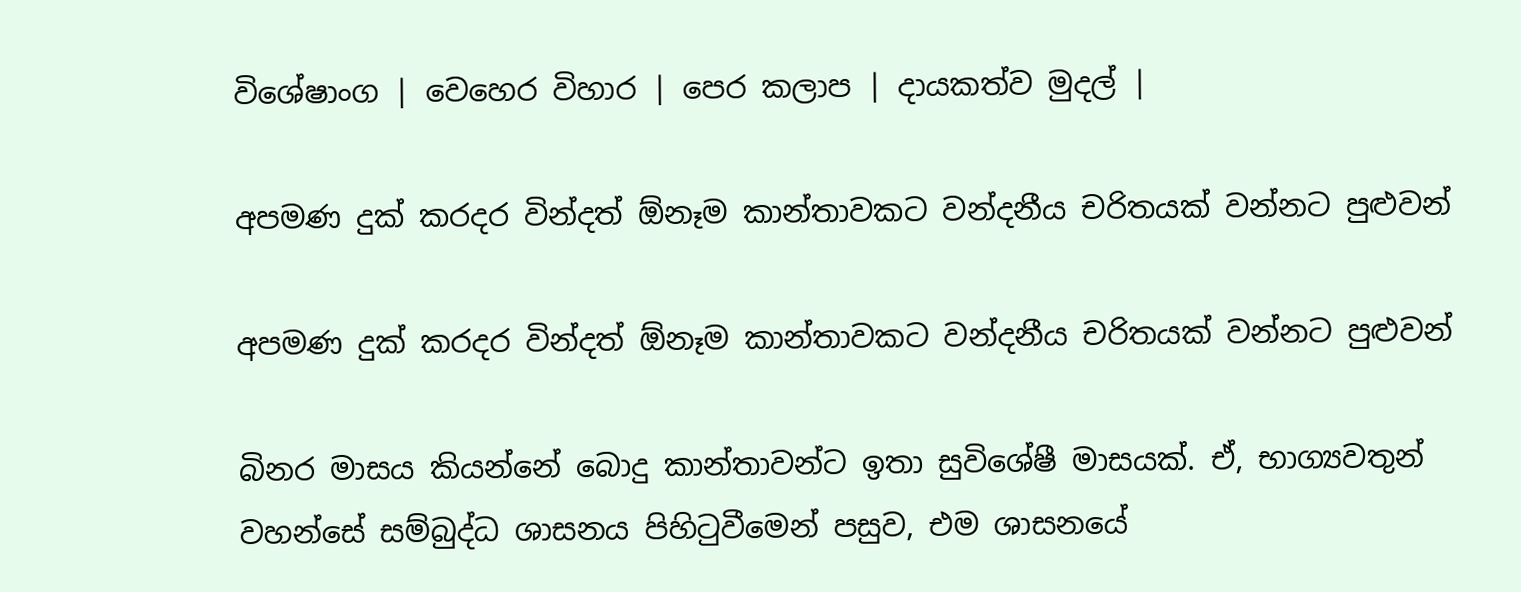විශේෂාංග | වෙහෙර විහාර | පෙර කලාප | දායකත්ව මුදල් |

අපමණ දුක් කරදර වින්දත් ඕනෑම කාන්තාවකට වන්දනීය චරිතයක් වන්නට පුළුවන්

අපමණ දුක් කරදර වින්දත් ඕනෑම කාන්තාවකට වන්දනීය චරිතයක් වන්නට පුළුවන්

බිනර මාසය කියන්නේ බොදු කාන්තාවන්ට ඉතා සුවිශේෂී මාසයක්. ඒ, භාග්‍යවතුන් වහන්සේ සම්බුද්ධ ශාසනය පිහිටුවීමෙන් පසුව, එම ශාසනයේ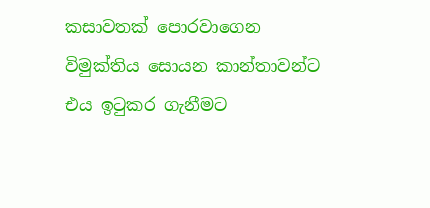කසාවතක් පොරවාගෙන විමුක්තිය සොයන කාන්තාවන්ට එය ඉටුකර ගැනීමට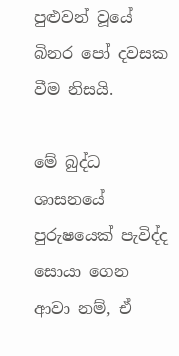පුළුවන් වූයේ බිනර පෝ දවසක වීම නිසයි.

මේ බුද්ධ ශාසනයේ පුරුෂයෙක් පැවිද්ද සොයා ගෙන ආවා නම්, ඒ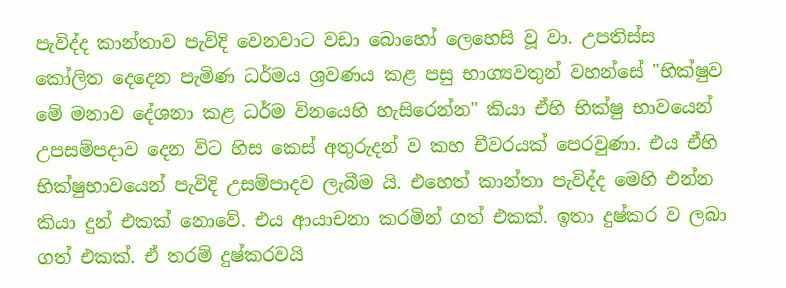පැවිද්ද කාන්තාව පැවිදි වෙනවාට වඩා බොහෝ ලෙහෙසි වූ වා. උපතිස්ස කෝලිත දෙදෙන පැමිණ ධර්මය ශ්‍රවණය කළ පසු භාග්‍යවතුන් වහන්සේ "භික්ෂුව මේ මනාව දේශනා කළ ධර්ම විනයෙහි හැසිරෙන්න" කියා ඒහි භික්ෂු භාවයෙන් උපසම්පදාව දෙන විට හිස කෙස් අතුරුදන් ව කහ චීවරයක් පෙරවුණා. එය ඒහි භික්ෂුභාවයෙන් පැවිදි උසම්පාදව ලැබීම යි. එහෙත් කාන්තා පැවිද්ද මෙහි එන්න කියා දුන් එකක් නොවේ. එය ආයාචනා කරමින් ගත් එකක්. ඉතා දුෂ්කර ව ලබා ගත් එකක්. ඒ තරම් දුෂ්කරවයි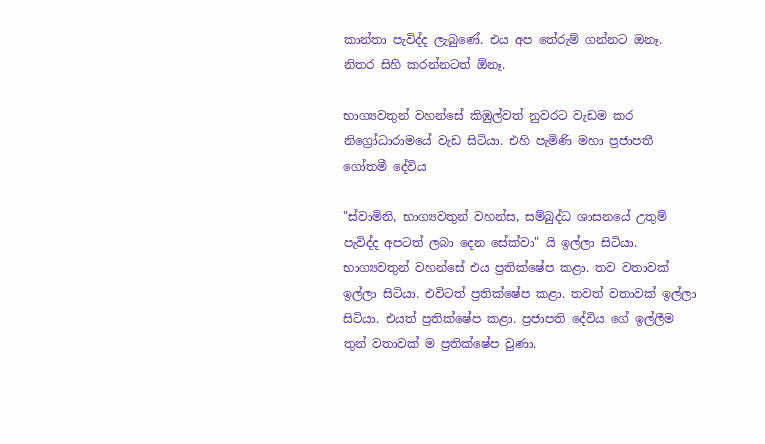කාන්තා පැවිද්ද ලැබුණේ. එය අප තේරුම් ගන්නට ඔනෑ. නිතර සිහි කරන්නටත් ඕනෑ.

භාග්‍යවතුන් වහන්සේ කිඹුල්වත් නුවරට වැඩම කර නිග්‍රෝධාරාමයේ වැඩ සිටියා. එහි පැමිණි මහා ප්‍රජාපතී ගෝතමී දේවිය

"ස්වාමිනි, භාග්‍යවතුන් වහන්ස, සම්බුද්ධ ශාසනයේ උතුම් පැවිද්ද අපටත් ලබා දෙන සේක්වා" යි ඉල්ලා සිටියා. භාග්‍යවතුන් වහන්සේ එය ප්‍රතික්ෂේප කළා. තව වතාවක් ඉල්ලා සිටියා. එවිටත් ප්‍රතික්ෂේප කළා. තවත් වතාවක් ඉල්ලා සිටියා. එයත් ප්‍රතික්ෂේප කළා. ප්‍රජාපති දේවිය ගේ ඉල්ලීම තුන් වතාවක් ම ප්‍රතික්ෂේප වුණා.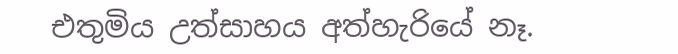එතුමිය උත්සාහය අත්හැරියේ නෑ.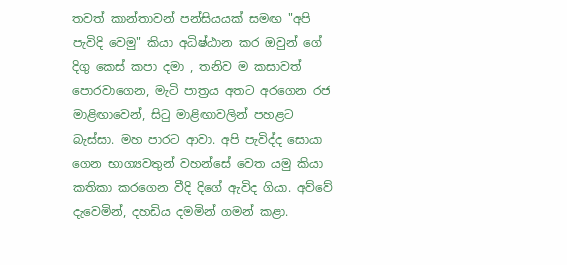තවත් කාන්තාවන් පන්සියයක් සමඟ "අපි පැවිදි වෙමු" කියා අධිෂ්ඨාන කර ඔවුන් ගේ දිගු කෙස් කපා දමා , තනිව ම කසාවත් පොරවාගෙන, මැටි පාත්‍රය අතට අරගෙන රජ මාළිඟාවෙන්, සිටු මාළිඟාවලින් පහළට බැස්සා. මහ පාරට ආවා. අපි පැවිද්ද සොයා ගෙන භාග්‍යවතුන් වහන්සේ වෙත යමු කියා කතිකා කරගෙන වීදි දිගේ ඇවිද ගියා. අව්වේ දැවෙමින්, දහඩිය දමමින් ගමන් කළා.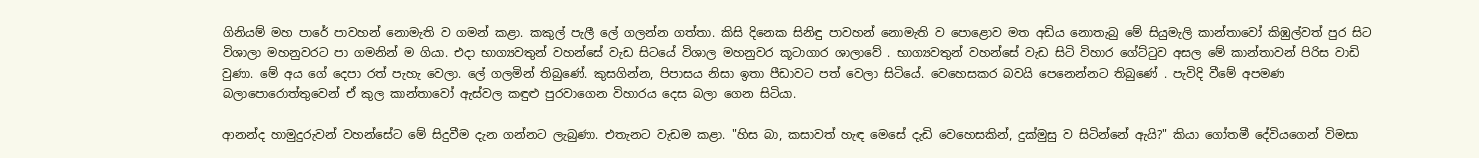ගිනියම් මහ පාරේ පාවහන් නොමැති ව ගමන් කළා. කකුල් පැලී ලේ ගලන්න ගත්තා. කිසි දිනෙක සිනිඳු පාවහන් නොමැති ව පොළොව මත අඩිය නොතැබු මේ සියුමැලි කාන්තාවෝ කිඹුල්වත් පුර සිට විශාලා මහනුවරට පා ගමනින් ම ගියා. එදා භාග්‍යවතුන් වහන්සේ වැඩ සිටයේ විශාල මහනුවර කූටාගාර ශාලාවේ . භාග්‍යවතුන් වහන්සේ වැඩ සිටි විහාර ගේට්ටුව අසල මේ කාන්තාවන් පිරිස වාඩි වුණා. මේ අය ගේ දෙපා රත් පැහැ වෙලා. ලේ ගලමින් තිබුණේ. කුසගින්න, පිපාසය නිසා ඉතා පීඩාවට පත් වෙලා සිටියේ. වෙහෙසකර බවයි පෙනෙන්නට තිබුණේ . පැවිදි වීමේ අපමණ බලාපොරොත්තුවෙන් ඒ කුල කාන්තාවෝ ඇස්වල කඳුළු පුරවාගෙන විහාරය දෙස බලා ගෙන සිටියා.

ආනන්ද හාමුදුරුවන් වහන්සේට මේ සිදුවීම දැන ගන්නට ලැබුණා. එතැනට වැඩම කළා. "හිස බා, කසාවත් හැඳ මෙසේ දැඩි වෙහෙසකින්, දුක්මුසු ව සිටින්නේ ඇයි?" කියා ගෝතමී දේවියගෙන් විමසා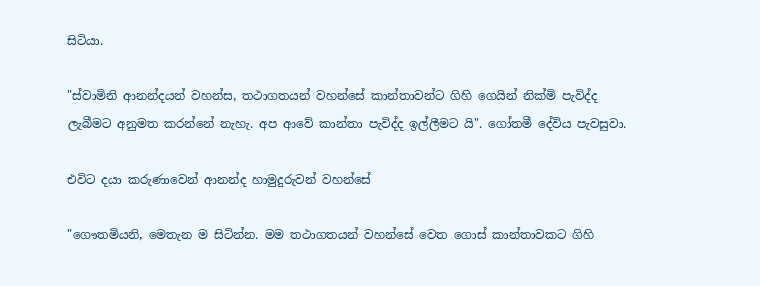සිටියා.

"ස්වාමිනි ආනන්දයන් වහන්ස, තථාගතයන් වහන්සේ කාන්තාවන්ට ගිහි ගෙයින් නික්මි පැවිද්ද ලැබීමට අනුමත කරන්නේ නැහැ. අප ආවේ කාන්තා පැවිද්ද ඉල්ලීමට යි". ගෝතමී දේවිය පැවසුවා.

එවිට දයා කරුණාවෙන් ආනන්ද හාමුදුරුවන් වහන්සේ

"ගෞතමියනි, මෙතැන ම සිටින්න. මම තථාගතයන් වහන්සේ වෙත ගොස් කාන්තාවකට ගිහි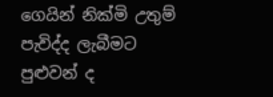ගෙයින් නික්මි උතුම් පැවිද්ද ලැබීමට පුළුවන් ද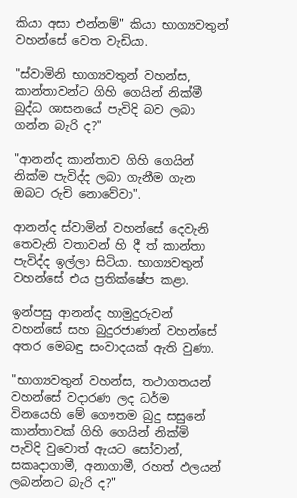කියා අසා එන්නම්" කියා භාග්‍යවතුන් වහන්සේ වෙත වැඩියා.

"ස්වාමිනි භාග්‍යවතුන් වහන්ස, කාන්තාවන්ට ගිහි ගෙයින් නික්මී බුද්ධ ශාසනයේ පැවිදි බව ලබා ගන්න බැරි ද?"

"ආනන්ද කාන්තාව ගිහි ගෙයින් නික්ම පැවිද්ද ලබා ගැනීම ගැන ඔබට රුචි නොවේවා".

ආනන්ද ස්වාමින් වහන්සේ දෙවැනි තෙවැනි වතාවන් හි දී ත් කාන්තා පැවිද්ද ඉල්ලා සිටියා. භාග්‍යවතුන් වහන්සේ එය ප්‍රතික්ෂේප කළා.

ඉන්පසු ආනන්ද හාමුදුරුවන් වහන්සේ සහ බුදුරජාණන් වහන්සේ අතර මෙබඳු සංවාදයක් ඇති වුණා.

"භාග්‍යවතුන් වහන්ස, තථාගතයන් වහන්සේ වදාරණ ලද ධර්ම විනයෙහි මේ ගෞතම බුදු සසුනේ කාන්තාවක් ගිහි ගෙයින් නික්මි පැවිදි වුවොත් ඇයට සෝවාන්, සකෘදාගාමී, අනාගාමී, රහත් ඵලයන් ලබන්නට බැරි ද?"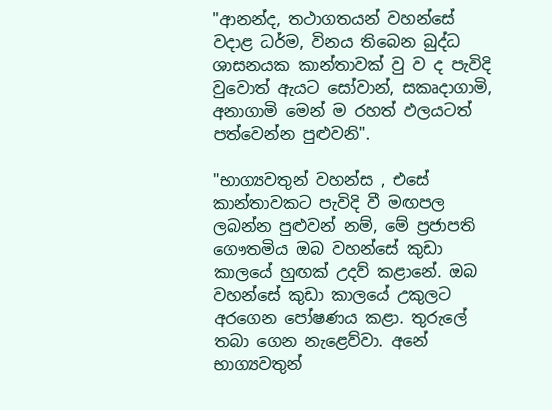"ආනන්ද, තථාගතයන් වහන්සේ වදාළ ධර්ම, විනය තිබෙන බුද්ධ ශාසනයක කාන්තාවක් වු ව ද පැවිදි වුවොත් ඇයට සෝවාන්, සකෘදාගාමි, අනාගාමි මෙන් ම රහත් ඵලයටත් පත්වෙන්න පුළුවනි".

"භාග්‍යවතුන් වහන්ස , එසේ කාන්තාවකට පැවිදි වී මඟපල ලබන්න පුළුවන් නම්, මේ ප්‍රජාපති ගෞතමිය ඔබ වහන්සේ කුඩා කාලයේ හුඟක් උදව් කළානේ. ඔබ වහන්සේ කුඩා කාලයේ උකුලට අරගෙන පෝෂණය කළා. තුරුලේ තබා ගෙන නැළෙව්වා. අනේ භාග්‍යවතුන්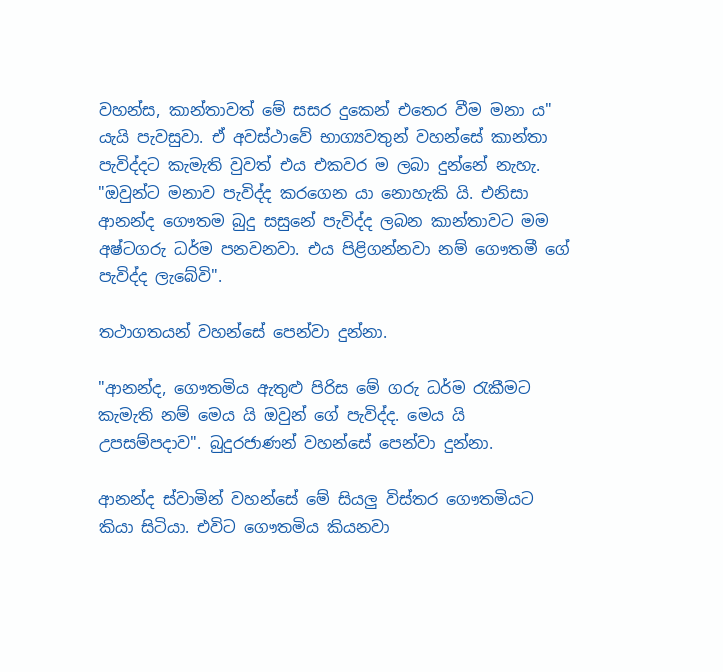වහන්ස, කාන්තාවත් මේ සසර දුකෙන් එතෙර වීම මනා ය" යැයි පැවසුවා. ඒ අවස්ථාවේ භාග්‍යවතුන් වහන්සේ කාන්තා පැවිද්දට කැමැති වුවත් එය එකවර ම ලබා දුන්නේ නැහැ. "ඔවුන්ට මනාව පැවිද්ද කරගෙන යා නොහැකි යි. එනිසා ආනන්ද ගෞතම බුදු සසුනේ පැවිද්ද ලබන කාන්තාවට මම අෂ්ටගරු ධර්ම පනවනවා. එය පිළිගන්නවා නම් ගෞතමී ගේ පැවිද්ද ලැබේවි".

තථාගතයන් වහන්සේ පෙන්වා දුන්නා.

"ආනන්ද, ගෞතමිය ඇතුළු පිරිස මේ ගරු ධර්ම රැකීමට කැමැති නම් මෙය යි ඔවුන් ගේ පැවිද්ද. මෙය යි උපසම්පදාව". බුදුරජාණන් වහන්සේ පෙන්වා දුන්නා.

ආනන්ද ස්වාමින් වහන්සේ මේ සියලු විස්තර ගෞතමියට කියා සිටියා. එවිට ගෞතමිය කියනවා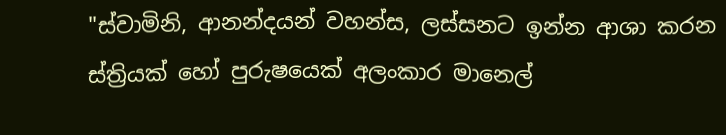"ස්වාමිනි, ආනන්දයන් වහන්ස, ලස්සනට ඉන්න ආශා කරන ස්ත්‍රියක් හෝ පුරුෂයෙක් අලංකාර මානෙල්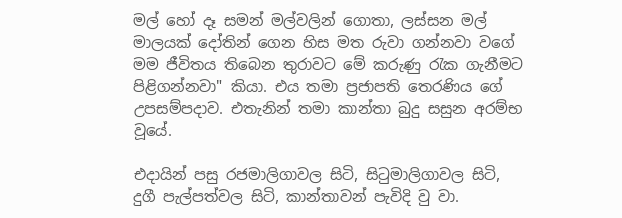මල් හෝ දෑ සමන් මල්වලින් ගොතා, ලස්සන මල් මාලයක් දෝතින් ගෙන හිස මත රුවා ගන්නවා වගේ මම ජීවිතය තිබෙන තුරාවට මේ කරුණු රැක ගැනීමට පිළිගන්නවා" කියා. එය තමා ප්‍රජාපති තෙරණිය ගේ උපසම්පදාව. එතැනින් තමා කාන්තා බුදු සසුන අරම්භ වූයේ.

එදායින් පසු රජමාලිගාවල සිටි, සිටුමාලිගාවල සිටි, දුගී පැල්පත්වල සිටි, කාන්තාවන් පැවිදි වු වා.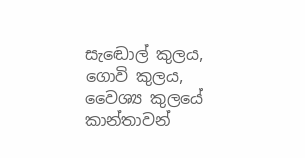සැඬොල් කුලය, ගොවි කුලය, වෛශ්‍ය කුලයේ කාන්තාවන්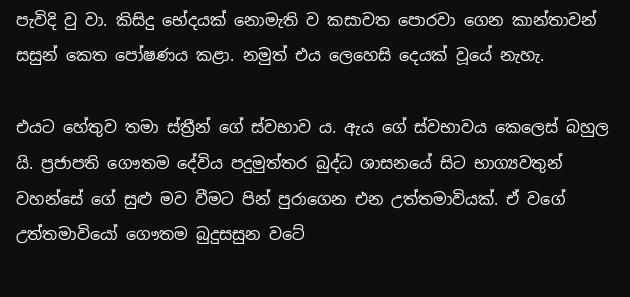පැවිදි වු වා. කිසිදු භේදයක් නොමැති ව කසාවත පොරවා ගෙන කාන්තාවන් සසුන් කෙත පෝෂණය කළා. නමුත් එය ලෙහෙසි දෙයක් වූයේ නැහැ.

එයට හේතුව තමා ස්ත්‍රීන් ගේ ස්වභාව ය. ඇය ගේ ස්වභාවය කෙලෙස් බහුල යි. ප්‍රජාපති ගෞතම දේවිය පදුමුත්තර බුද්ධ ශාසනයේ සිට භාග්‍යවතුන් වහන්සේ ගේ සුළු මව වීමට පින් පුරාගෙන එන උත්තමාවියක්. ඒ වගේ උත්තමාවියෝ ගෞතම බුදුසසුන වටේ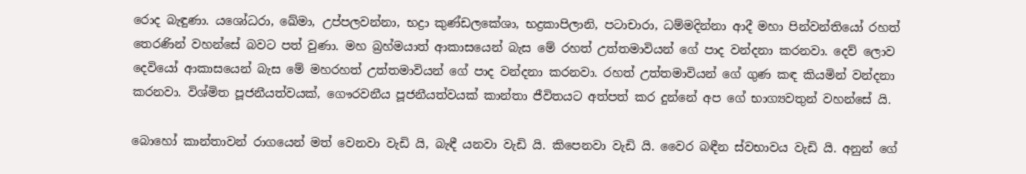රොද බැඳුණා. යශෝධරා, ඛේමා, උප්පලවන්නා, භද්‍රා කුණ්ඩලකේශා, භද්‍රකාපිලානි, පටාචාරා, ධම්මදින්නා ආදී මහා පින්වන්තියෝ රහත් තෙරණින් වහන්සේ බවට පත් වුණා. මහ බ්‍රහ්මයාත් ආකාසයෙන් බැස මේ රහත් උත්තමාවියන් ගේ පාද වන්දනා කරනවා. දෙව් ලොව දෙවියෝ ආකාසයෙන් බැස මේ මහරහත් උත්තමාවියන් ගේ පාද වන්දනා කරනවා. රහත් උත්තමාවියන් ගේ ගුණ කඳ කියමින් වන්දනා කරනවා. විශ්මිත පූජනීයත්වයක්, ගෞරවනීය පූජනීයත්වයක් කාන්තා ජීවිතයට අත්පත් කර දුන්නේ අප ගේ භාග්‍යවතුන් වහන්සේ යි.

බොහෝ කාන්තාවන් රාගයෙන් මත් වෙනවා වැඩි යි, බැඳී යනවා වැඩි යි. කිපෙනවා වැඩි යි. වෛර බඳීන ස්වභාවය වැඩි යි. අනුන් ගේ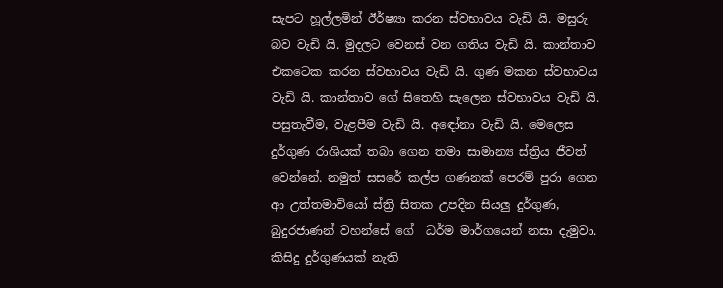සැපට හූල්ලමින් ඊර්ෂ්‍යා කරන ස්වභාවය වැඩි යි. මසුරු බව වැඩි යි. මුදලට වෙනස් වන ගතිය වැඩි යි. කාන්තාව එක‌ටෙක කරන ස්වභාවය වැඩි යි. ගුණ මකන ස්වභාවය වැඩි යි. කාන්තාව ගේ සිතෙහි සැලෙන ස්වභාවය වැඩි යි. පසුතැවීම, වැළපීම වැඩි යි. අඳෝනා වැඩි යි. මෙලෙස දුර්ගුණ රාශියක් තබා ගෙන තමා සාමාන්‍ය ස්ත්‍රිය ජීවත් වෙන්නේ. නමුත් සසරේ කල්ප ගණනක් පෙරම් පුරා ගෙන ආ උත්තමාවියෝ ස්ත්‍රි සිතක උපදින සියලු දුර්ගුණ, බුදුරජාණන් වහන්සේ ගේ ‌ ධර්ම මාර්ගයෙන් නසා දැමුවා. කිසිදු දුර්ගුණයක් නැති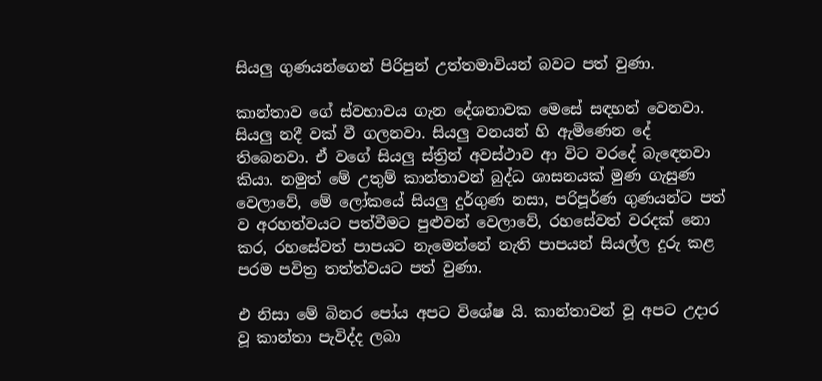සියලු ගුණයන්ගෙන් පිරිපුන් උත්තමාවියන් බවට පත් වුණා.

කාන්තාව ගේ ස්වභාවය ගැන දේශනාවක මෙසේ සඳහන් වෙනවා. සියලු නදී වක් වී ගලනවා. සියලු වනයන් හි ඇමිණෙන දේ තිබෙනවා. ඒ වගේ සියලු ස්ත්‍රින් අවස්ථාව ආ විට වරදේ බැඳෙනවා කියා. නමුත් මේ උතුම් කාන්තාවන් බුද්ධ ශාසනයක් මුණ ගැසුණ වෙලාවේ, මේ ලෝකයේ සියලු දුර්ගුණ නසා, පරිපූර්ණ ගුණයන්ට පත් ව අරහත්වයට පත්වීමට පුළුවන් වෙලාවේ, රහසේවත් වරදක් නො කර, රහසේවත් පාපයට නැමෙන්නේ නැති පාපයන් සියල්ල දුරු කළ පරම පවිත්‍ර තත්ත්වයට පත් වුණා.

එ නිසා මේ බිනර පෝය අපට විශේෂ යි. කාන්තාවන් වූ අපට උදාර වූ කාන්තා පැවිද්ද ලබා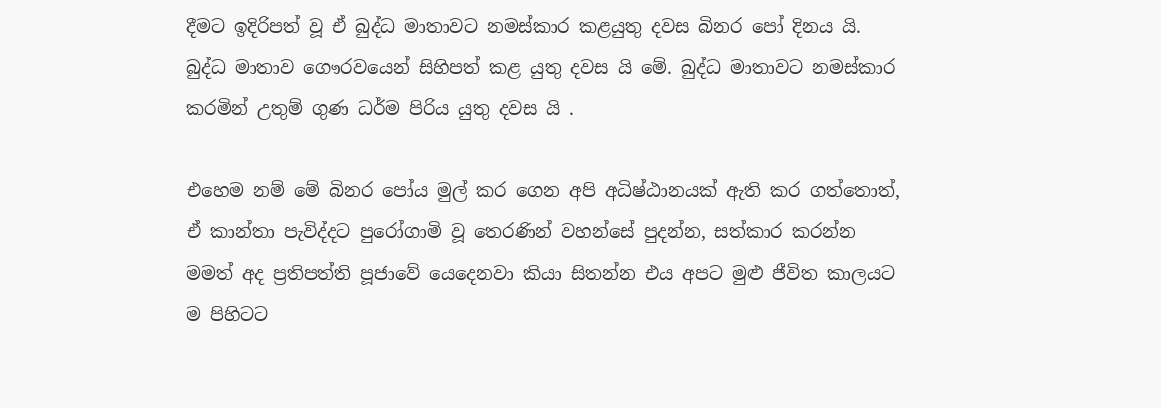දීමට ඉදිරිපත් වූ ඒ බුද්ධ මාතාවට නමස්කාර කළයුතු දවස බිනර පෝ දිනය යි. බුද්ධ මාතාව ගෞරවයෙන් සිහිපත් කළ යුතු දවස යි මේ. බුද්ධ මාතාවට නමස්කාර කරමින් උතුම් ගුණ ධර්ම පිරිය යුතු දවස යි .

එහෙම නම් මේ බිනර පෝය මුල් කර ගෙන අපි අධිෂ්ඨානයක් ඇති කර ගත්තොත්, ඒ කාන්තා පැවිද්දට පුරෝගාමි වූ තෙරණින් වහන්සේ පුදන්න, සත්කාර කරන්න මමත් අද ප්‍රතිපත්ති පූජාවේ යෙදෙනවා කියා සිතන්න එය අපට මුළු ජීවිත කාලයට ම පිහිටට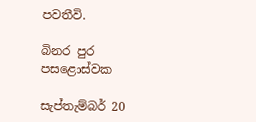පවතීවි.

බිනර පුර පසළොස්වක

සැප්තැම්බර් 20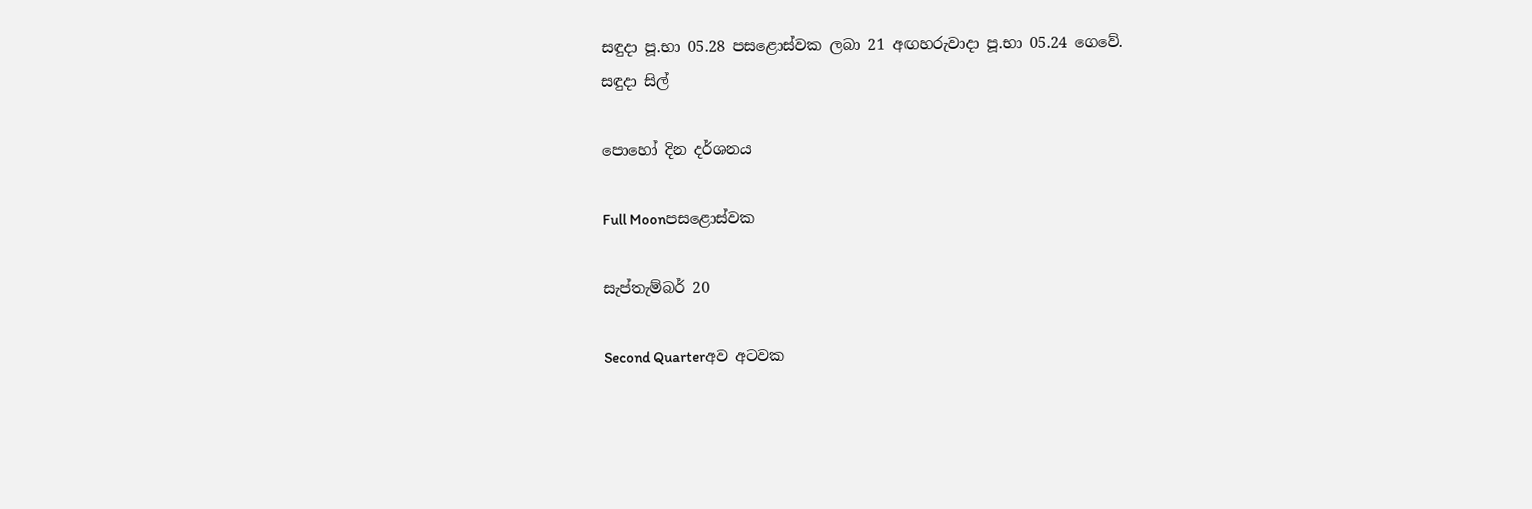සඳුදා පූ.භා 05.28 පසළොස්වක ලබා 21 අඟහරුවාදා පූ.භා 05.24 ගෙවේ.
සඳුදා සිල්

පොහෝ දින දර්ශනය

Full Moonපසළොස්වක

සැප්තැම්බර් 20

Second Quarterඅව අටවක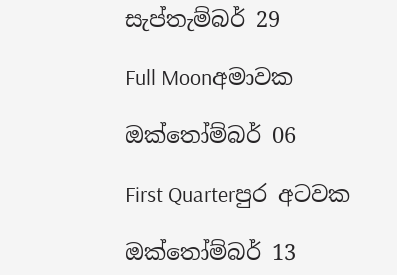සැප්තැම්බර් 29

Full Moonඅමාවක

ඔක්තෝම්බර් 06

First Quarterපුර අටවක

ඔක්තෝම්බර් 13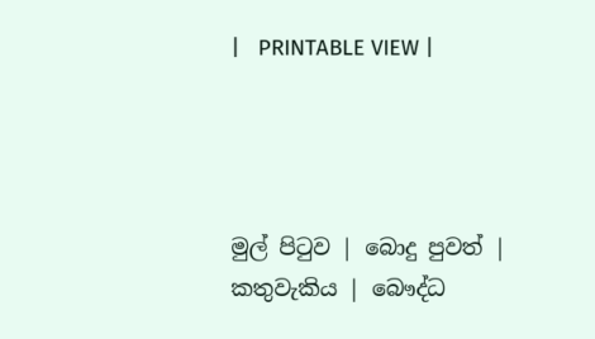|   PRINTABLE VIEW |




මුල් පිටුව | බොදු පුවත් | කතුවැකිය | බෞද්ධ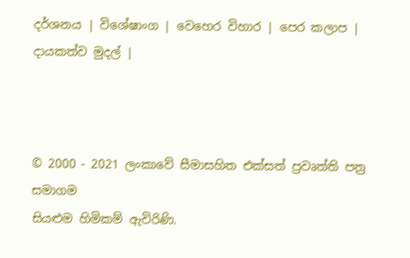දර්ශනය | විශේෂාංග | වෙහෙර විහාර | පෙර කලාප | දායකත්ව මුදල් |



© 2000 - 2021 ලංකාවේ සීමාසහිත එක්සත් ප්‍රවෘත්ති පත්‍ර සමාගම
සියළුම හිමිකම් ඇවිරිණි.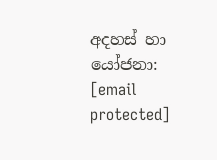අදහස් හා යෝජනා: [email protected]